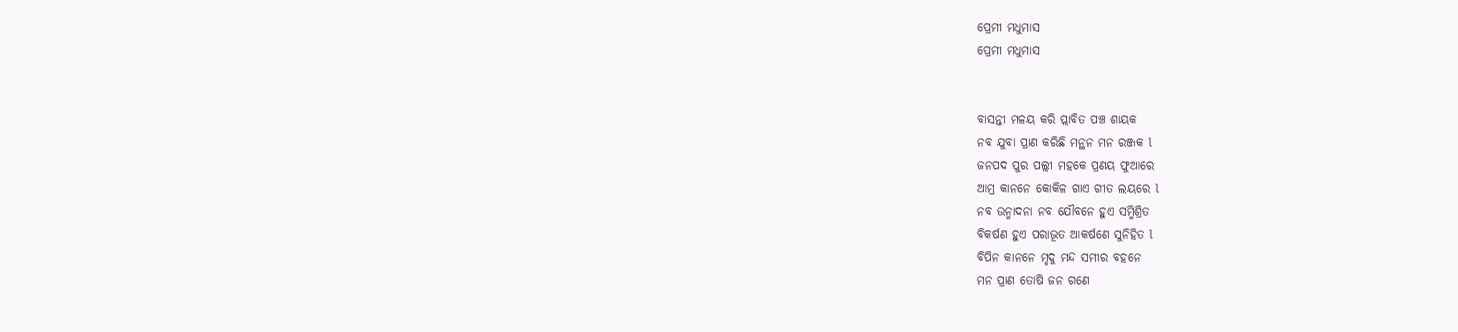ପ୍ରେମୀ ମଧୁମାସ
ପ୍ରେମୀ ମଧୁମାସ


ବାସନ୍ତୀ ମଳୟ କରି ପ୍ଲାବିତ ପଞ୍ଚ ଶାୟକ
ନବ ଯୁବା ପ୍ରାଣ କରିଛି ମନ୍ଥନ ମନ ରଞ୍ଜକ l
ଜନପଦ ପୁର ପଲ୍ଲୀ ମହକେ ପ୍ରଣୟ ଫୁଆରେ
ଆମ୍ର କାନନେ କୋକିଳ ଗାଏ ଗୀତ ଲୟରେ l
ନବ ଉନ୍ମାଦନା ନବ ଯୌବନେ ହୁଏ ସମ୍ମିଶ୍ରିତ
ବିକର୍ଷଣ ହୁଏ ପରାଭୂତ ଆକର୍ଷଣେ ସୁନିହିତ l
ବିପିନ କାନନେ ମୃଦୁ ମନ୍ଦ ସମୀର ବହନେ
ମନ ପ୍ରାଣ ତୋଷି ଜନ ଗଣେ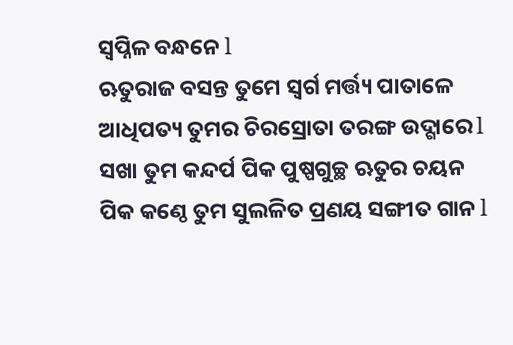ସ୍ୱପ୍ନିଳ ବନ୍ଧନେ l
ଋତୁରାଜ ବସନ୍ତ ତୁମେ ସ୍ୱର୍ଗ ମର୍ତ୍ତ୍ୟ ପାତାଳେ
ଆଧିପତ୍ୟ ତୁମର ଚିରସ୍ରୋତା ତରଙ୍ଗ ଉଦ୍ଗାରେ l
ସଖା ତୁମ କନ୍ଦର୍ପ ପିକ ପୁଷ୍ପଗୁଚ୍ଛ ଋତୁର ଚୟନ
ପିକ କଣ୍ଠେ ତୁମ ସୁଲଳିତ ପ୍ରଣୟ ସଙ୍ଗୀତ ଗାନ l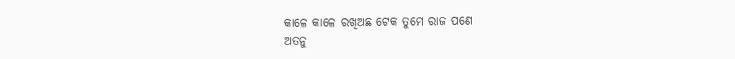କାଳେ କାଳେ ରଖିଅଛ ଟେକ ତୁମେ ରାଜ ପଣେ
ଅତନୁ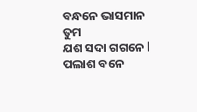ବନ୍ଧନେ ଭାସମାନ ତୁମ
ଯଶ ସଦା ଗଗନେ l
ପଲାଶ ବନେ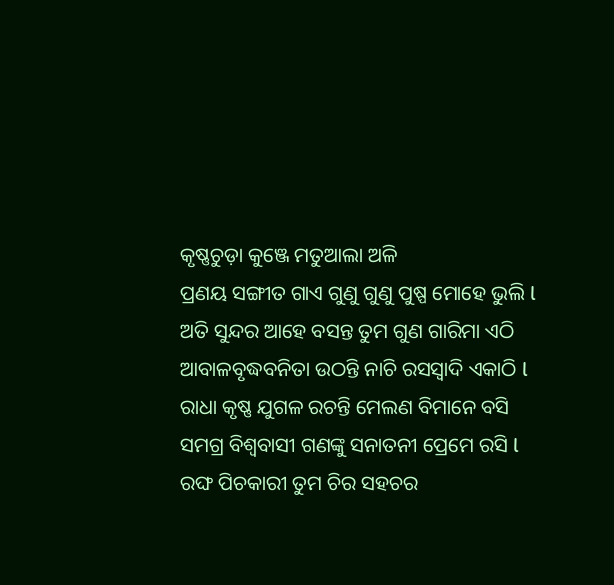କୃଷ୍ଣଚୁଡ଼ା କୁଞ୍ଜେ ମତୁଆଲା ଅଳି
ପ୍ରଣୟ ସଙ୍ଗୀତ ଗାଏ ଗୁଣୁ ଗୁଣୁ ପୁଷ୍ପ ମୋହେ ଭୁଲି l
ଅତି ସୁନ୍ଦର ଆହେ ବସନ୍ତ ତୁମ ଗୁଣ ଗାରିମା ଏଠି
ଆବାଳବୃଦ୍ଧବନିତା ଉଠନ୍ତି ନାଚି ରସସ୍ୱାଦି ଏକାଠି l
ରାଧା କୃଷ୍ଣ ଯୁଗଳ ରଚନ୍ତି ମେଲଣ ବିମାନେ ବସି
ସମଗ୍ର ବିଶ୍ୱବାସୀ ଗଣଙ୍କୁ ସନାତନୀ ପ୍ରେମେ ରସି l
ରଙ୍ଘ ପିଚକାରୀ ତୁମ ଚିର ସହଚର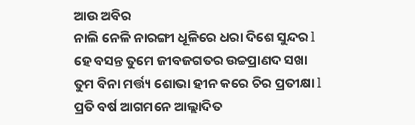ଆଉ ଅବିର
ନାଲି ନେଳି ନାରଙ୍ଗୀ ଧୂଳିରେ ଧରା ଦିଶେ ସୁନ୍ଦର l
ହେ ବସନ୍ତ ତୁମେ ଜୀବଜଗତର ଉଚ୍ଚପ୍ରାଣଦ ସଖା
ତୁମ ବିନା ମର୍ତ୍ତ୍ୟ ଶୋଭା ହୀନ କରେ ଚିର ପ୍ରତୀକ୍ଷା l
ପ୍ରତି ବର୍ଷ ଆଗମନେ ଆଲ୍ଲାଦିତ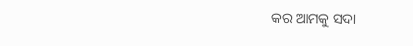କର ଆମକୁ ସଦା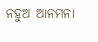ନହୁଅ ଆନମନା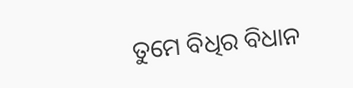ତୁମେ ବିଧିର ବିଧାନ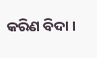କରିଣ ବିଦା ।